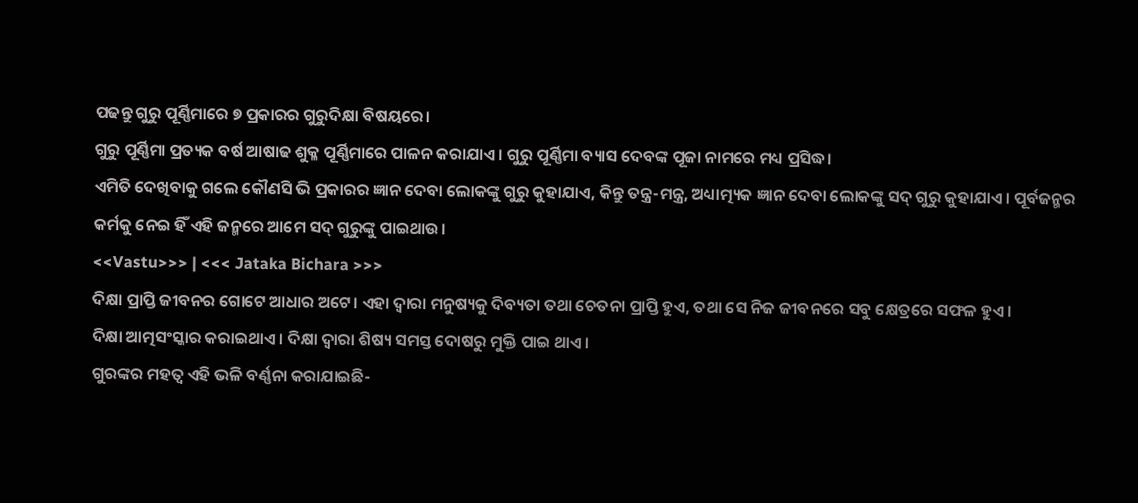ପଢନ୍ତୁ ଗୁରୁ ପୂର୍ଣ୍ଣିମାରେ ୭ ପ୍ରକାରର ଗୁରୁଦିକ୍ଷା ବିଷୟରେ।
ଗୁରୁ ପୂର୍ଣ୍ଣିମା ପ୍ରତ୍ୟକ ବର୍ଷ ଆଷାଢ ଶୁକ୍ଳ ପୂର୍ଣ୍ଣିମାରେ ପାଳନ କରାଯାଏ। ଗୁରୁ ପୂର୍ଣ୍ଣିମା ବ୍ୟାସ ଦେବଙ୍କ ପୂଜା ନାମରେ ମଧ୍ୟ ପ୍ରସିଦ୍ଧ।
ଏମିତି ଦେଖିବାକୁ ଗଲେ କୌଣସି ଭି ପ୍ରକାରର ଜ୍ଞାନ ଦେବା ଲୋକଙ୍କୁ ଗୁରୁ କୁହାଯାଏ, କିନ୍ତୁ ତନ୍ତ୍ର-ମନ୍ତ୍ର, ଅଧ୍ୟାତ୍ମ୍ୟକ ଜ୍ଞାନ ଦେବା ଲୋକଙ୍କୁ ସଦ୍ ଗୁରୁ କୁହାଯାଏ। ପୂର୍ବଜନ୍ମର କର୍ମକୁ ନେଇ ହିଁ ଏହି ଜନ୍ମରେ ଆମେ ସଦ୍ ଗୁରୁଙ୍କୁ ପାଇଥାଉ।
<<Vastu>>> | <<< Jataka Bichara >>>
ଦିକ୍ଷା ପ୍ରାପ୍ତି ଜୀବନର ଗୋଟେ ଆଧାର ଅଟେ। ଏହା ଦ୍ଵାରା ମନୁଷ୍ୟକୁ ଦିବ୍ୟତା ତଥା ଚେତନା ପ୍ରାପ୍ତି ହୁଏ, ତଥା ସେ ନିଜ ଜୀବନରେ ସବୁ କ୍ଷେତ୍ରରେ ସଫଳ ହୁଏ।
ଦିକ୍ଷା ଆତ୍ମସଂସ୍କାର କରାଇଥାଏ। ଦିକ୍ଷା ଦ୍ଵାରା ଶିଷ୍ୟ ସମସ୍ତ ଦୋଷରୁ ମୁକ୍ତି ପାଇ ଥାଏ।
ଗୁରଙ୍କର ମହତ୍ଵ ଏହି ଭଳି ବର୍ଣ୍ଣନା କରାଯାଇଛି-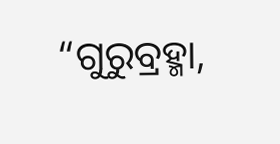“ଗୁରୁବ୍ରହ୍ମା,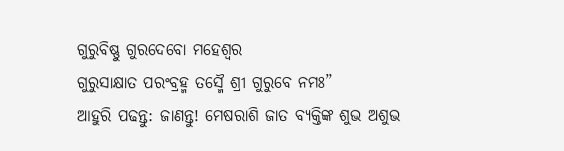ଗୁରୁବିଷ୍ଣୁ ଗୁରଦେବୋ ମହେଶ୍ଵର
ଗୁରୁସାକ୍ଷାତ ପରଂବ୍ରହ୍ମ ତସ୍ମୈ ଶ୍ରୀ ଗୁରୁବେ ନମଃ”
ଆହୁରି ପଢନ୍ତୁ: ଜାଣନ୍ତୁ! ମେଷରାଶି ଜାତ ବ୍ୟକ୍ତିଙ୍କ ଶୁଭ ଅଶୁଭ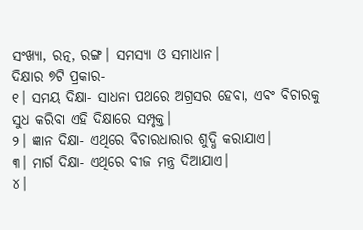ସଂଖ୍ୟା, ରତ୍ନ, ରଙ୍ଗ। ସମସ୍ୟା ଓ ସମାଧାନ।
ଦିକ୍ଷାର ୭ଟି ପ୍ରକାର-
୧। ସମୟ ଦିକ୍ଷା- ସାଧନା ପଥରେ ଅଗ୍ରସର ହେବା, ଏବଂ ବିଚାରକୁ ସୁଧ କରିବା ଏହି ଦିକ୍ଷାରେ ସମ୍ପୃକ୍ତ।
୨। ଜ୍ଞାନ ଦିକ୍ଷା- ଏଥିରେ ବିଚାରଧାରାର ଶୁଦ୍ଧି କରାଯାଏ।
୩। ମାର୍ଗ ଦିକ୍ଷା- ଏଥିରେ ବୀଜ ମନ୍ତ୍ର ଦିଆଯାଏ।
୪।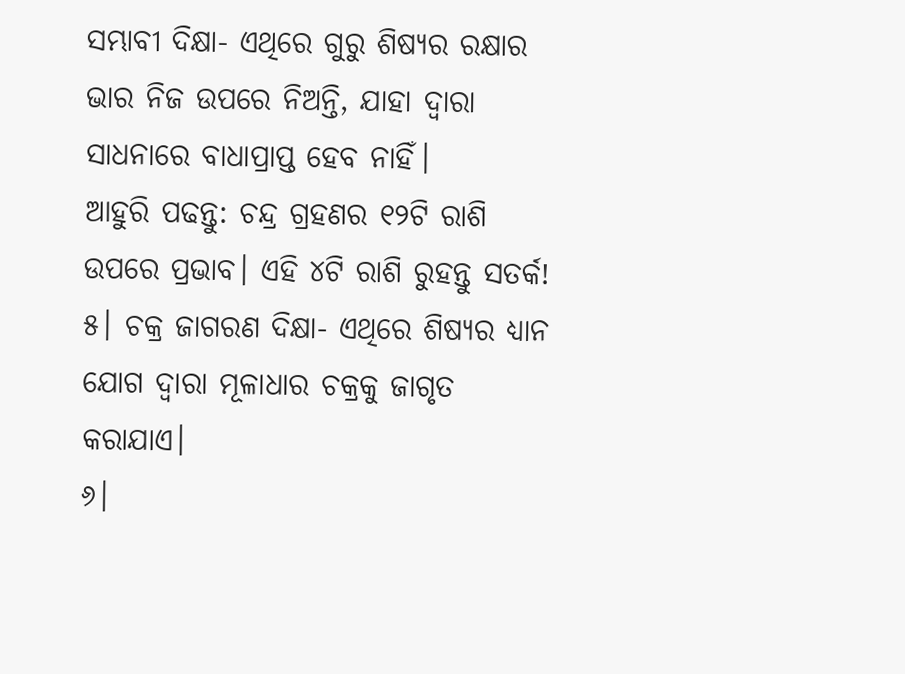ସମ୍ଭାବୀ ଦିକ୍ଷା- ଏଥିରେ ଗୁରୁ ଶିଷ୍ୟର ରକ୍ଷାର ଭାର ନିଜ ଉପରେ ନିଅନ୍ତି, ଯାହା ଦ୍ଵାରା ସାଧନାରେ ବାଧାପ୍ରାପ୍ତ ହେବ ନାହିଁ।
ଆହୁରି ପଢନ୍ତୁ: ଚନ୍ଦ୍ର ଗ୍ରହଣର ୧୨ଟି ରାଶି ଉପରେ ପ୍ରଭାବ। ଏହି ୪ଟି ରାଶି ରୁହନ୍ତୁ ସତର୍କ!
୫। ଚକ୍ର ଜାଗରଣ ଦିକ୍ଷା- ଏଥିରେ ଶିଷ୍ୟର ଧ୍ୟାନ ଯୋଗ ଦ୍ଵାରା ମୂଳାଧାର ଚକ୍ରକୁ ଜାଗୃତ କରାଯାଏ।
୬।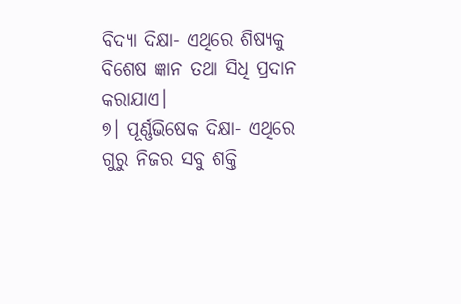ବିଦ୍ୟା ଦିକ୍ଷା- ଏଥିରେ ଶିଷ୍ୟକୁ ବିଶେଷ ଜ୍ଞାନ ତଥା ସିଧି ପ୍ରଦାନ କରାଯାଏ।
୭। ପୂର୍ଣ୍ଣଭିଷେକ ଦିକ୍ଷା- ଏଥିରେ ଗୁରୁ ନିଜର ସବୁ ଶକ୍ତି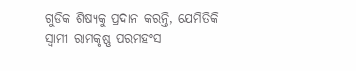ଗୁଡିକ ଶିଷ୍ୟକୁ ପ୍ରଦାନ କରନ୍ତି, ଯେମିତିକି ସ୍ଵାମୀ ରାମକୃଷ୍ଣ ପରମହଂସ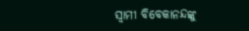ସ୍ଵାମୀ ବିବେକାନନ୍ଦଙ୍କୁ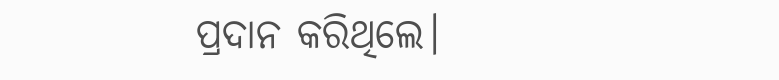ପ୍ରଦାନ କରିଥିଲେ।